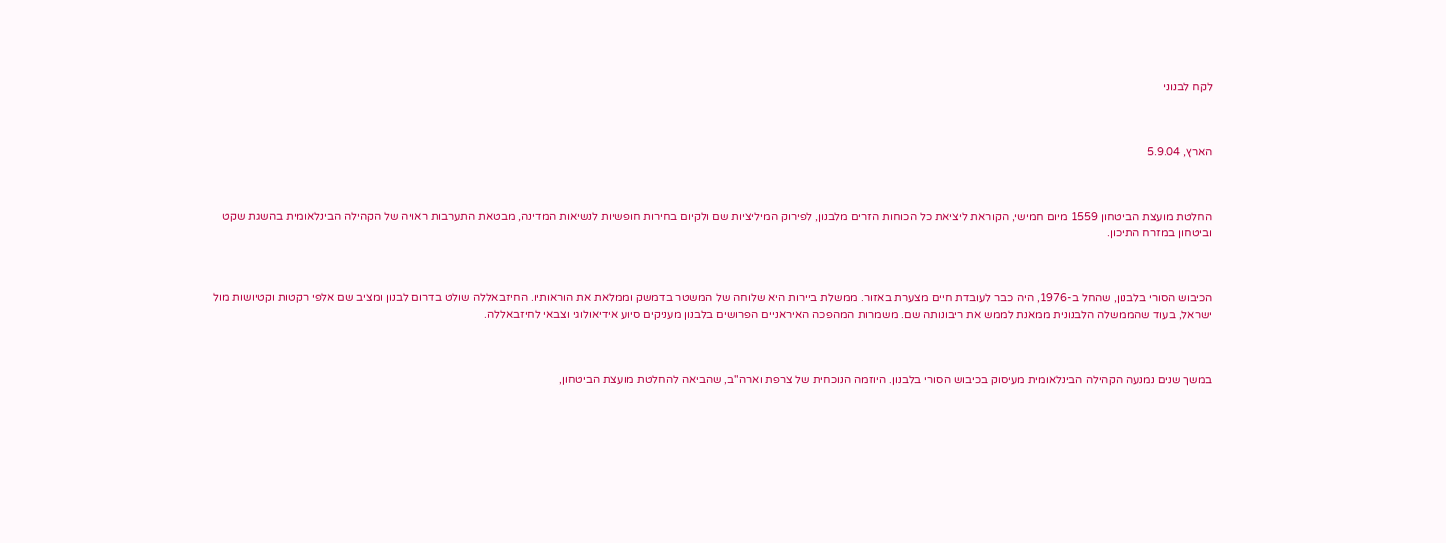לקח לבנוני



הארץ, 5.9.04



החלטת מועצת הביטחון 1559 מיום חמישי, הקוראת ליציאת כל הכוחות הזרים מלבנון, לפירוק המיליציות שם ולקיום בחירות חופשיות לנשיאות המדינה, מבטאת התערבות ראויה של הקהילה הבינלאומית בהשגת שקט וביטחון במזרח התיכון.



הכיבוש הסורי בלבנון, שהחל ב-1976, היה כבר לעובדת חיים מצערת באזור. ממשלת ביירות היא שלוחה של המשטר בדמשק וממלאת את הוראותיו. החיזבאללה שולט בדרום לבנון ומציב שם אלפי רקטות וקטיושות מול ישראל, בעוד שהממשלה הלבנונית ממאנת לממש את ריבונותה שם. משמרות המהפכה האיראניים הפרושים בלבנון מעניקים סיוע אידיאולוגי וצבאי לחיזבאללה.



במשך שנים נמנעה הקהילה הבינלאומית מעיסוק בכיבוש הסורי בלבנון. היוזמה הנוכחית של צרפת וארה"ב, שהביאה להחלטת מועצת הביטחון,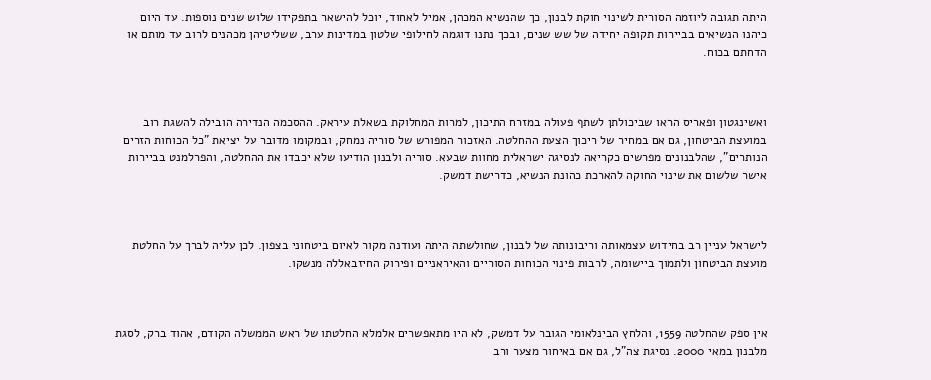היתה תגובה ליוזמה הסורית לשינוי חוקת לבנון, כך שהנשיא המכהן, אמיל לאחוד, יוכל להישאר בתפקידו שלוש שנים נוספות. עד היום כיהנו הנשיאים בביירות תקופה יחידה של שש שנים, ובכך נתנו דוגמה לחילופי שלטון במדינות ערב, ששליטיהן מכהנים לרוב עד מותם או הדחתם בכוח.



ואשינגטון ופאריס הראו שביכולתן לשתף פעולה במזרח התיכון, למרות המחלוקת בשאלת עיראק. ההסכמה הנדירה הובילה להשגת רוב במועצת הביטחון, גם אם במחיר של ריכוך הצעת ההחלטה. האזכור המפורש של סוריה נמחק, ובמקומו מדובר על יציאת "כל הכוחות הזרים הנותרים", שהלבנונים מפרשים כקריאה לנסיגה ישראלית מחוות שבעא. סוריה ולבנון הודיעו שלא יכבדו את ההחלטה, והפרלמנט בביירות אישר שלשום את שינוי החוקה להארכת כהונת הנשיא, כדרישת דמשק.



לישראל עניין רב בחידוש עצמאותה וריבונותה של לבנון, שחולשתה היתה ועודנה מקור לאיום ביטחוני בצפון. לכן עליה לברך על החלטת מועצת הביטחון ולתמוך ביישומה, לרבות פינוי הכוחות הסוריים והאיראניים ופירוק החיזבאללה מנשקו.



אין ספק שהחלטה 1559, והלחץ הבינלאומי הגובר על דמשק, לא היו מתאפשרים אלמלא החלטתו של ראש הממשלה הקודם, אהוד ברק, לסגת מלבנון במאי 2000. נסיגת צה"ל, גם אם באיחור מצער ורב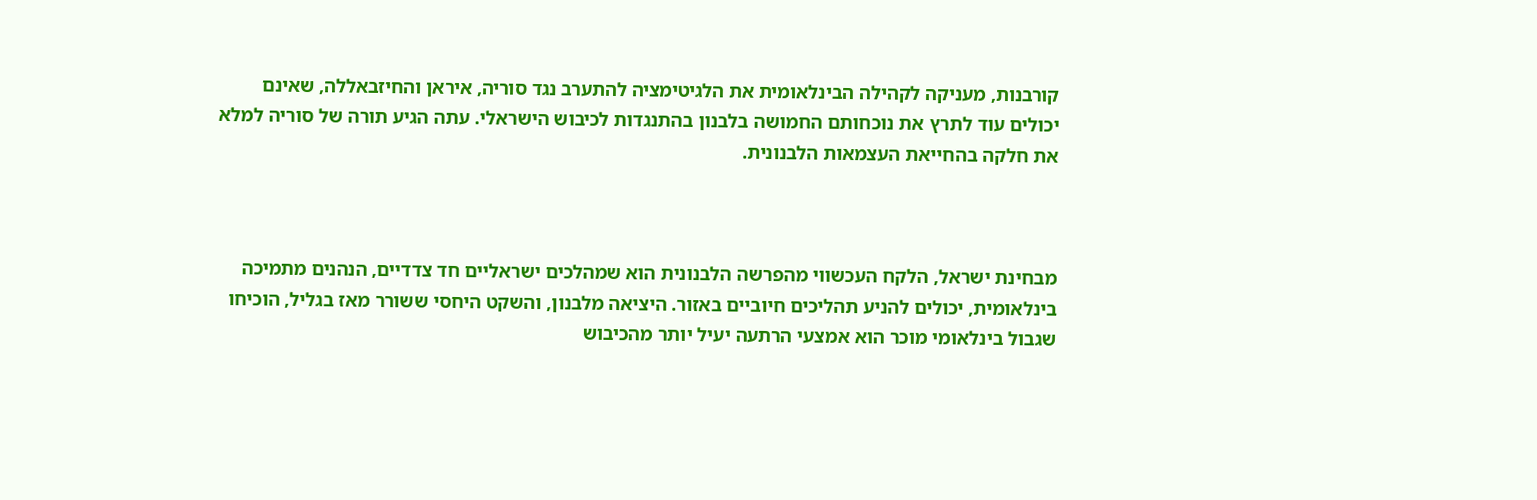קורבנות, מעניקה לקהילה הבינלאומית את הלגיטימציה להתערב נגד סוריה, איראן והחיזבאללה, שאינם יכולים עוד לתרץ את נוכחותם החמושה בלבנון בהתנגדות לכיבוש הישראלי. עתה הגיע תורה של סוריה למלא את חלקה בהחייאת העצמאות הלבנונית.



מבחינת ישראל, הלקח העכשווי מהפרשה הלבנונית הוא שמהלכים ישראליים חד צדדיים, הנהנים מתמיכה בינלאומית, יכולים להניע תהליכים חיוביים באזור. היציאה מלבנון, והשקט היחסי ששורר מאז בגליל, הוכיחו שגבול בינלאומי מוכר הוא אמצעי הרתעה יעיל יותר מהכיבוש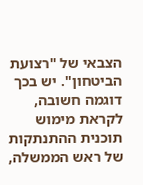הצבאי של "רצועת הביטחון". יש בכך דוגמה חשובה, לקראת מימוש תוכנית ההתנתקות של ראש הממשלה,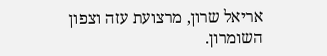אריאל שרון, מרצועת עזה וצפון השומרון.